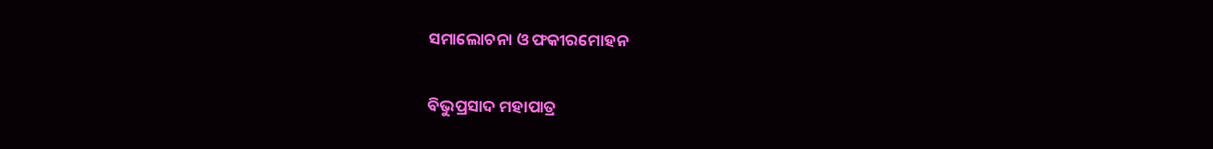ସମାଲୋଚନା ଓ ଫକୀରମୋହନ

ବିଭୁପ୍ରସାଦ ମହାପାତ୍ର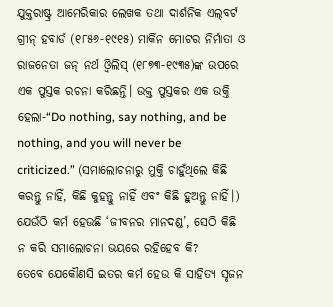ଯୁକ୍ତରାଷ୍ଟ୍ର ଆମେରିକାର ଲେଖକ ତଥା ଦାର୍ଶନିକ ଏଲ୍‌ବର୍ଟ ଗ୍ରୀନ୍‌ ହବାର୍ଡ (୧୮୫୬-୧୯୧୫) ମାର୍କିନ ମୋଟର ନିର୍ମାତା ଓ ରାଜନେତା ଜନ୍‌ ନର୍ଥ ଓ୍ବିଲିସ୍‌ (୧୮୭୩-୧୯୩୫)ଙ୍କ ଉପରେ ଏକ ପୁସ୍ତକ ରଚନା କରିଛନ୍ତି। ଉକ୍ତ ପୁସ୍ତକର ଏକ ଉକ୍ତି ହେଲା-“Do nothing, say nothing, and be nothing, and you will never be criticized.” (ସମାଲୋଚନାରୁ ମୁକ୍ତି ଚାହୁଁଥିଲେ କିଛି କରନ୍ତୁ ନାହିଁ, କିଛି କୁହନ୍ତୁ ନାହିଁ ଏବଂ କିଛି ହୁଅନ୍ତୁ ନାହିଁ।) ଯେଉଁଠି କର୍ମ ହେଉଛି ‘ଜୀବନର ମାନଦଣ୍ଡ’, ସେଠି କିଛି ନ କରି ସମାଲୋଚନା ଭୟରେ ରହିହେବ କି?
ତେବେ ଯେକୌଣସି ଇତର କର୍ମ ହେଉ କି ସାହିତ୍ୟ ସୃଜନ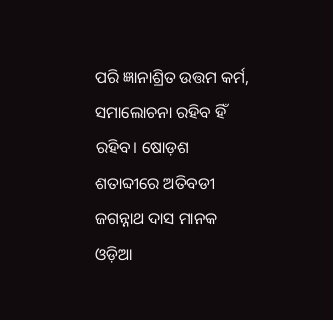ପରି ଜ୍ଞାନାଶ୍ରିତ ଉତ୍ତମ କର୍ମ, ସମାଲୋଚନା ରହିବ ହିଁ ରହିବ। ଷୋଡ଼ଶ ଶତାବ୍ଦୀରେ ଅତିବଡୀ ଜଗନ୍ନାଥ ଦାସ ମାନକ ଓଡ଼ିଆ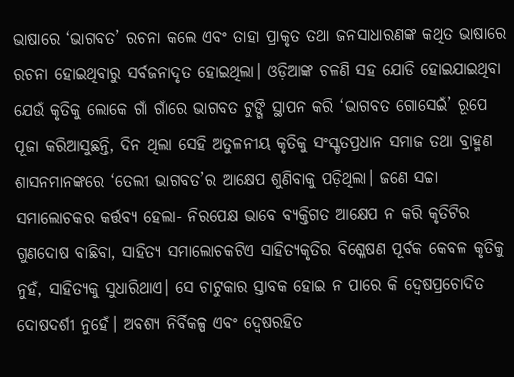ଭାଷାରେ ‘ଭାଗବତ’ ରଚନା କଲେ ଏବଂ ତାହା ପ୍ରାକୃତ ତଥା ଜନସାଧାରଣଙ୍କ କଥିତ ଭାଷାରେ ରଚନା ହୋଇଥିବାରୁ ସର୍ବଜନାଦୃତ ହୋଇଥିଲା। ଓଡ଼ିଆଙ୍କ ଚଳଣି ସହ ଯୋଡି ହୋଇଯାଇଥିବା ଯେଉଁ କୃତିକୁ ଲୋକେ ଗାଁ ଗାଁରେ ଭାଗବତ ଟୁଙ୍ଗି ସ୍ଥାପନ କରି ‘ଭାଗବତ ଗୋସେଇଁ’ ରୂପେ ପୂଜା କରିଆସୁଛନ୍ତି, ଦିନ ଥିଲା ସେହି ଅତୁଳନୀୟ କୃତିକୁ ସଂସ୍କୃତପ୍ରଧାନ ସମାଜ ତଥା ବ୍ରାହ୍ମଣ ଶାସନମାନଙ୍କରେ ‘ତେଲୀ ଭାଗବତ’ର ଆକ୍ଷେପ ଶୁଣିବାକୁ ପଡ଼ିଥିଲା। ଜଣେ ସଚ୍ଚା ସମାଲୋଚକର କର୍ତ୍ତବ୍ୟ ହେଲା- ନିରପେକ୍ଷ ଭାବେ ବ୍ୟକ୍ତିଗତ ଆକ୍ଷେପ ନ କରି କୃତିଟିର ଗୁଣଦୋଷ ବାଛିବା, ସାହିତ୍ୟ ସମାଲୋଚକଟିଏ ସାହିତ୍ୟକୃତିର ବିଶ୍ଳେଷଣ ପୂର୍ବକ କେବଳ କୃତିକୁ ନୁହଁ, ସାହିତ୍ୟକୁ ସୁଧାରିଥାଏ। ସେ ଚାଟୁକାର ସ୍ତାବକ ହୋଇ ନ ପାରେ କି ଦ୍ୱେଷପ୍ରଚୋଦିତ ଦୋଷଦର୍ଶୀ ନୁହେଁ। ଅବଶ୍ୟ ନିର୍ବିକଳ୍ପ ଏବଂ ଦ୍ୱେଷରହିତ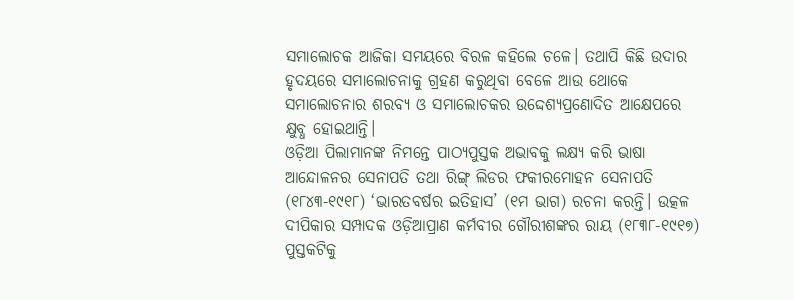ସମାଲୋଚକ ଆଜିକା ସମୟରେ ବିରଳ କହିଲେ ଚଳେ। ତଥାପି କିଛି ଉଦାର ହୃଦୟରେ ସମାଲୋଚନାକୁ ଗ୍ରହଣ କରୁଥିବା ବେଳେ ଆଉ ଥୋକେ ସମାଲୋଚନାର ଶରବ୍ୟ ଓ ସମାଲୋଚକର ଉଦ୍ଦେଶ୍ୟପ୍ରଣୋଦିତ ଆକ୍ଷେପରେ କ୍ଷୁବ୍ଧ ହୋଇଥାନ୍ତି।
ଓଡ଼ିଆ ପିଲାମାନଙ୍କ ନିମନ୍ତେ ପାଠ୍ୟପୁସ୍ତକ ଅଭାବକୁ ଲକ୍ଷ୍ୟ କରି ଭାଷା ଆନ୍ଦୋଳନର ସେନାପତି ତଥା ରିଙ୍ଗ୍‌ ଲିଡର ଫକୀରମୋହନ ସେନାପତି (୧୮୪୩-୧୯୧୮) ‘ଭାରତବର୍ଷର ଇତିହାସ’ (୧ମ ଭାଗ) ରଚନା କରନ୍ତି। ଉତ୍କଳ ଦୀପିକାର ସମ୍ପାଦକ ଓଡ଼ିଆପ୍ରାଣ କର୍ମବୀର ଗୌରୀଶଙ୍କର ରାୟ (୧୮୩୮-୧୯୧୭) ପୁସ୍ତକଟିକୁ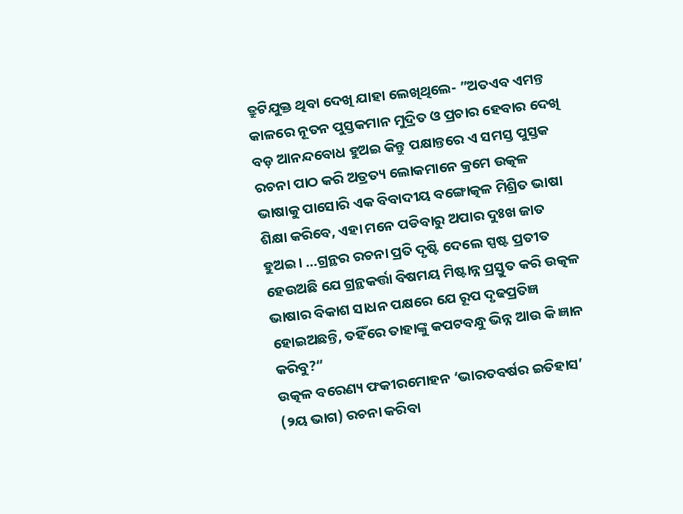ତ୍ରୁଟିଯୁକ୍ତ ଥିବା ଦେଖି ଯାହା ଲେଖିଥିଲେ- ”ଅତଏବ ଏମନ୍ତ କାଳରେ ନୂତନ ପୁସ୍ତକମାନ ମୁଦ୍ରିତ ଓ ପ୍ରଚାର ହେବାର ଦେଖି ବଡ଼ ଆନନ୍ଦବୋଧ ହୁଅଇ କିନ୍ତୁ ପକ୍ଷାନ୍ତରେ ଏ ସମସ୍ତ ପୁସ୍ତକ ରଚନା ପାଠ କରି ଅତ୍ରତ୍ୟ ଲୋକମାନେ କ୍ରମେ ଉତ୍କଳ ଭାଷାକୁ ପାସୋରି ଏକ ବିବାଦୀୟ ବଙ୍ଗୋତ୍କଳ ମିଶ୍ରିତ ଭାଷା ଶିକ୍ଷା କରିବେ, ଏହା ମନେ ପଡିବାରୁ ଅପାର ଦୁଃଖ ଜାତ ହୁଅଇ। …ଗ୍ରନ୍ଥର ରଚନା ପ୍ରତି ଦୃଷ୍ଟି ଦେଲେ ସ୍ପଷ୍ଟ ପ୍ରତୀତ ହେଉଅଛି ଯେ ଗ୍ରନ୍ଥକର୍ତ୍ତା ବିଷମୟ ମିଷ୍ଟାନ୍ନ ପ୍ରସ୍ତୁତ କରି ଉତ୍କଳ ଭାଷାର ବିକାଶ ସାଧନ ପକ୍ଷରେ ଯେ ରୂପ ଦୃଢପ୍ରତିଜ୍ଞ ହୋଇଅଛନ୍ତି, ତହିଁରେ ତାହାଙ୍କୁ କପଟବନ୍ଧୁ ଭିନ୍ନ ଆଉ କି ଜ୍ଞାନ କରିବୁ?“
ଉତ୍କଳ ବରେଣ୍ୟ ଫକୀରମୋହନ ‘ଭାରତବର୍ଷର ଇତିହାସ’ (୨ୟ ଭାଗ) ରଚନା କରିବା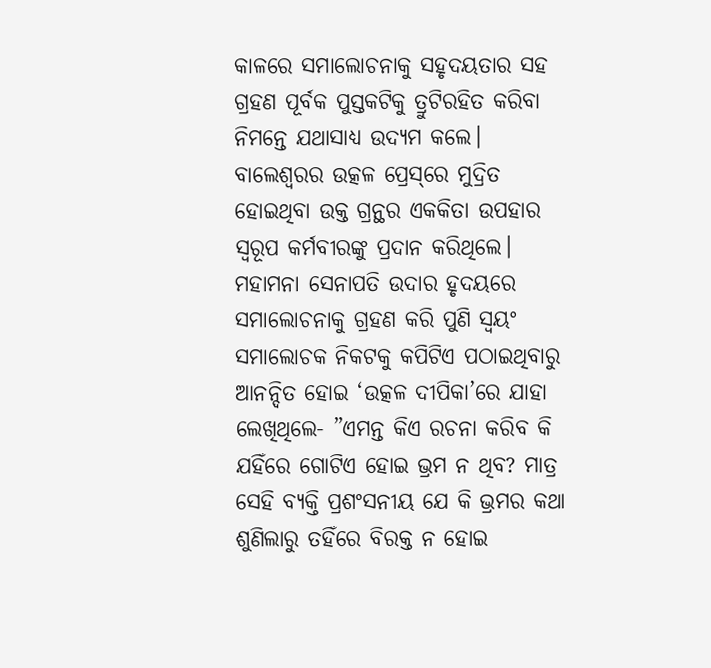କାଳରେ ସମାଲୋଚନାକୁ ସହୃଦୟତାର ସହ ଗ୍ରହଣ ପୂର୍ବକ ପୁସ୍ତକଟିକୁ ତ୍ରୁଟିରହିତ କରିବା ନିମନ୍ତେ ଯଥାସାଧ୍ୟ ଉଦ୍ୟମ କଲେ। ବାଲେଶ୍ୱରର ଉତ୍କଳ ପ୍ରେସ୍‌ରେ ମୁଦ୍ରିତ ହୋଇଥିବା ଉକ୍ତ ଗ୍ରନ୍ଥର ଏକକିତା ଉପହାର ସ୍ବରୂପ କର୍ମବୀରଙ୍କୁ ପ୍ରଦାନ କରିଥିଲେ। ମହାମନା ସେନାପତି ଉଦାର ହୃଦୟରେ ସମାଲୋଚନାକୁ ଗ୍ରହଣ କରି ପୁଣି ସ୍ବୟଂ ସମାଲୋଚକ ନିକଟକୁ କପିଟିଏ ପଠାଇଥିବାରୁ ଆନନ୍ଦିତ ହୋଇ ‘ଉତ୍କଳ ଦୀପିକା’ରେ ଯାହା ଲେଖିଥିଲେ- ”ଏମନ୍ତ କିଏ ରଚନା କରିବ କି ଯହିଁରେ ଗୋଟିଏ ହୋଇ ଭ୍ରମ ନ ଥିବ? ମାତ୍ର ସେହି ବ୍ୟକ୍ତି ପ୍ରଶଂସନୀୟ ଯେ କି ଭ୍ରମର କଥା ଶୁଣିଲାରୁ ତହିଁରେ ବିରକ୍ତ ନ ହୋଇ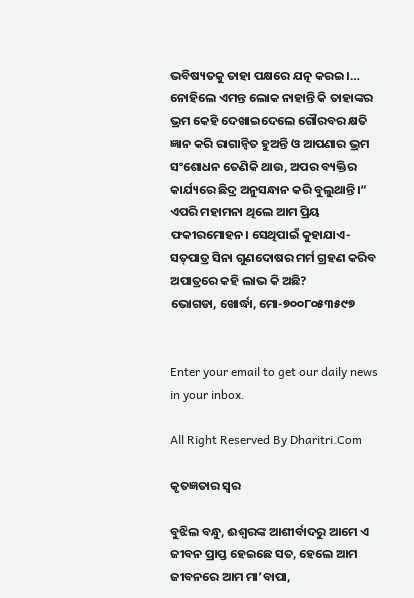ଭବିଷ୍ୟତକୁ ତାହା ପକ୍ଷରେ ଯତ୍ନ କରଇ।… ନୋହିଲେ ଏମନ୍ତ ଲୋକ ନାହାନ୍ତି କି ତାହାଙ୍କର ଭ୍ରମ କେହି ଦେଖାଇଦେଲେ ଗୌରବର କ୍ଷତି ଜ୍ଞାନ କରି ରାଗାନ୍ବିତ ହୁଅନ୍ତି ଓ ଆପଣାର ଭ୍ରମ ସଂଶୋଧନ ତେଣିକି ଥାଉ, ଅପର ବ୍ୟକ୍ତିର କାର୍ଯ୍ୟରେ ଛିଦ୍ର ଅନୁସନ୍ଧାନ କରି ବୁଲୁଥାନ୍ତି।“
ଏପରି ମହାମନା ଥିଲେ ଆମ ପ୍ରିୟ ଫକୀରମୋହନ। ସେଥିପାଇଁ କୁହାଯାଏ-ସତ୍‌ପାତ୍ର ସିନା ଗୁଣଦୋଷର ମର୍ମ ଗ୍ରହଣ କରିବ ଅପାତ୍ରରେ କହି ଲାଭ କି ଅଛି?
ଭୋଗଡା, ଖୋର୍ଦ୍ଧା, ମୋ-୭୦୦୮୦୫୩୫୯୭


Enter your email to get our daily news in your inbox.

All Right Reserved By Dharitri.Com

କୃତଜ୍ଞତାର ସ୍ବର

ବୁଝିଲ ବନ୍ଧୁ, ଈଶ୍ବରଙ୍କ ଆଶୀର୍ବାଦରୁ ଆମେ ଏ ଜୀବନ ପ୍ରାପ୍ତ ହେଇଛେ ସତ, ହେଲେ ଆମ ଜୀବନରେ ଆମ ମା’ବାପା,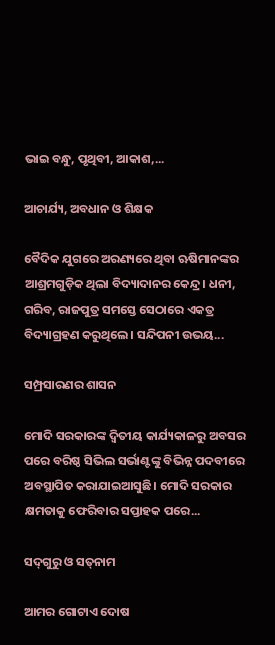ଭାଇ ବନ୍ଧୁ, ପୃଥିବୀ, ଆକାଶ,...

ଆଚାର୍ଯ୍ୟ, ଅବଧାନ ଓ ଶିକ୍ଷକ

ବୈଦିକ ଯୁଗରେ ଅରଣ୍ୟରେ ଥିବା ଋଷିମାନଙ୍କର ଆଶ୍ରମଗୁଡ଼ିକ ଥିଲା ବିଦ୍ୟାଦାନର କେନ୍ଦ୍ର। ଧନୀ, ଗରିବ, ରାଜପୁତ୍ର ସମସ୍ତେ ସେଠାରେ ଏକତ୍ର ବିଦ୍ୟାଗ୍ରହଣ କରୁଥିଲେ। ସନ୍ଦିପନୀ ଉଭୟ...

ସମ୍ପ୍ରସାରଣର ଶାସନ

ମୋଦି ସରକାରଙ୍କ ଦ୍ୱିତୀୟ କାର୍ଯ୍ୟକାଳରୁ ଅବସର ପରେ ବରିଷ୍ଠ ସିଭିଲ ସର୍ଭାଣ୍ଟଙ୍କୁ ବିଭିନ୍ନ ପଦବୀରେ ଅବସ୍ଥାପିତ କରାଯାଇଆସୁଛି। ମୋଦି ସରକାର କ୍ଷମତାକୁ ଫେରିବାର ସପ୍ତାହକ ପରେ...

ସଦ୍‌ଗୁରୁ ଓ ସତ୍‌ନାମ

ଆମର ଗୋଟାଏ ଦୋଷ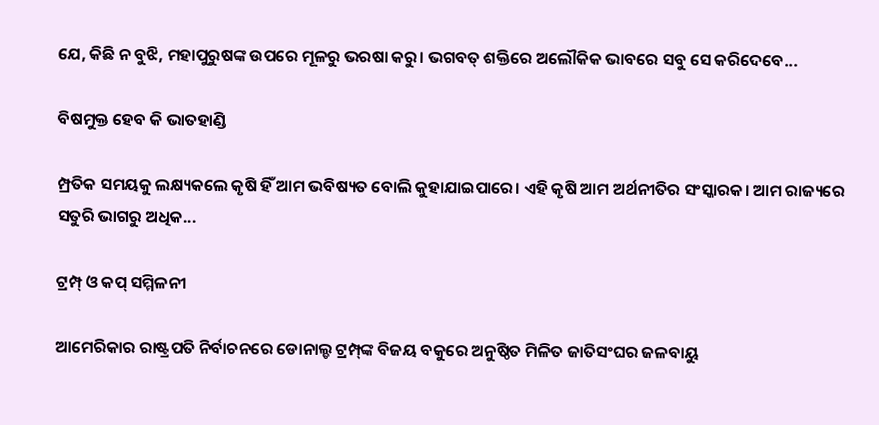ଯେ, କିଛି ନ ବୁଝି, ମହାପୁରୁଷଙ୍କ ଉପରେ ମୂଳରୁ ଭରଷା କରୁ। ଭଗବତ୍‌ ଶକ୍ତିରେ ଅଲୌକିକ ଭାବରେ ସବୁ ସେ କରିଦେବେ...

ବିଷମୁକ୍ତ ହେବ କି ଭାତହାଣ୍ଡି

ମ୍ପ୍ରତିକ ସମୟକୁ ଲକ୍ଷ୍ୟକଲେ କୃଷି ହିଁ ଆମ ଭବିଷ୍ୟତ ବୋଲି କୁହାଯାଇପାରେ। ଏହି କୃଷି ଆମ ଅର୍ଥନୀତିର ସଂସ୍କାରକ। ଆମ ରାଜ୍ୟରେ ସତୁରି ଭାଗରୁ ଅଧିକ...

ଟ୍ରମ୍ପ୍‌ ଓ କପ୍‌ ସମ୍ମିଳନୀ

ଆମେରିକାର ରାଷ୍ଟ୍ରପତି ନିର୍ବାଚନରେ ଡୋନାଲ୍ଡ ଟ୍ରମ୍ପ୍‌ଙ୍କ ବିଜୟ ବକୁରେ ଅନୁଷ୍ଠିତ ମିଳିତ ଜାତିସଂଘର ଜଳବାୟୁ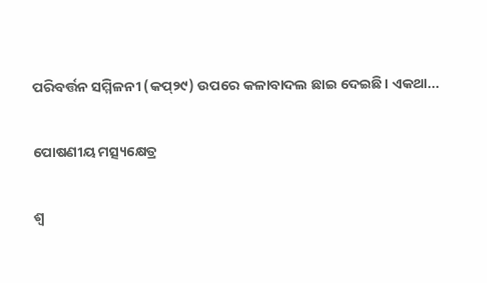ପରିବର୍ତ୍ତନ ସମ୍ମିଳନୀ (କପ୍‌୨୯) ଉପରେ କଳାବାଦଲ ଛାଇ ଦେଇଛି। ଏକଥା...

ପୋଷଣୀୟ ମତ୍ସ୍ୟକ୍ଷେତ୍ର

ଶ୍ୱ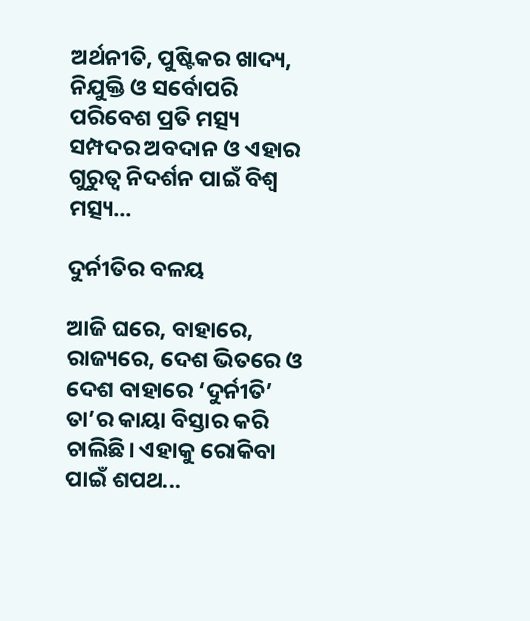ଅର୍ଥନୀତି, ପୁଷ୍ଟିକର ଖାଦ୍ୟ, ନିଯୁକ୍ତି ଓ ସର୍ବୋପରି ପରିବେଶ ପ୍ରତି ମତ୍ସ୍ୟ ସମ୍ପଦର ଅବଦାନ ଓ ଏହାର ଗୁରୁତ୍ୱ ନିଦର୍ଶନ ପାଇଁ ବିଶ୍ୱ ମତ୍ସ୍ୟ...

ଦୁର୍ନୀତିର ବଳୟ

ଆଜି ଘରେ, ବାହାରେ, ରାଜ୍ୟରେ, ଦେଶ ଭିତରେ ଓ ଦେଶ ବାହାରେ ‘ଦୁର୍ନୀତି’ ତା’ର କାୟା ବିସ୍ତାର କରି ଚାଲିଛି। ଏହାକୁ ରୋକିବା ପାଇଁ ଶପଥ...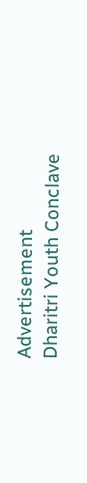Advertisement
Dharitri Youth Conclave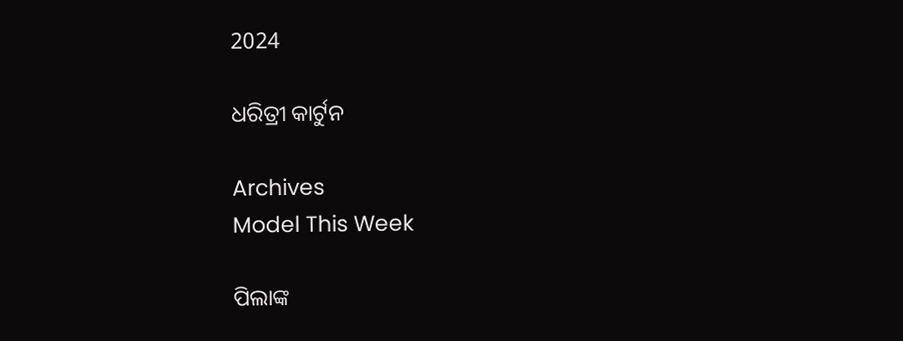2024

ଧରିତ୍ରୀ କାର୍ଟୁନ

Archives
Model This Week

ପିଲାଙ୍କ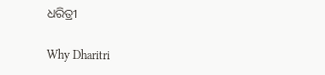ଧରିତ୍ରୀ

Why Dharitri